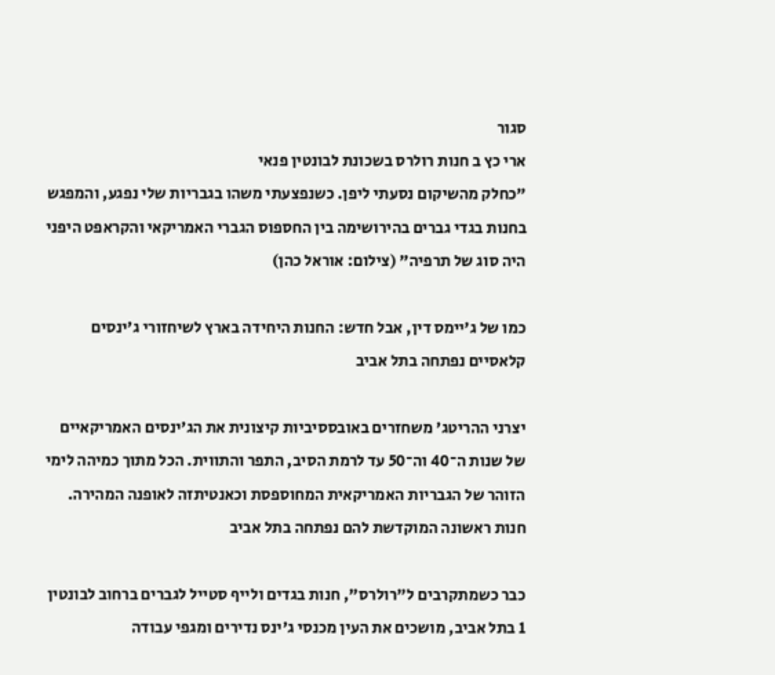סגור
ארי כץ ב חנות רולרס בשכונת לבונטין פנאי
"כחלק מהשיקום נסעתי ליפן. כשנפצעתי משהו בגבריות שלי נפגע, והמפגש בחנות בגדי גברים בהירושימה בין החספוס הגברי האמריקאי והקראפט היפני היה סוג של תרפיה" (צילום: אוראל כהן)

כמו של ג'יימס דין, אבל חדש: החנות היחידה בארץ לשיחזורי ג'ינסים קלאסיים נפתחה בתל אביב

יצרני ההריטג' משחזרים באובססיביות קיצונית את הג'ינסים האמריקאיים של שנות ה־40 וה־50 עד לרמת הסיב, התפר והתווית. הכל מתוך כמיהה לימי הזוהר של הגבריות האמריקאית המחוספסת וכאנטיתזה לאופנה המהירה. חנות ראשונה המוקדשת להם נפתחה בתל אביב

כבר כשמתקרבים ל"רולרס", חנות בגדים ולייף סטייל לגברים ברחוב לבונטין 1 בתל אביב, מושכים את העין מכנסי ג'ינס נדירים ומגפי עבודה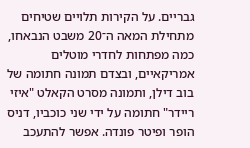גבריים. על הקירות תלויים שטיחים מתחילת המאה ה־20 משבט הנבאחו, כמה מפתחות לחדרי מוטלים אמריקאיים, ובצדם תמונה חתומה של בוב דילן, ותמונה מסרט הקאלט "איזי ריידר" חתומה על ידי שני כוכביו, דניס הופר ופיטר פונדה. אפשר להתעכב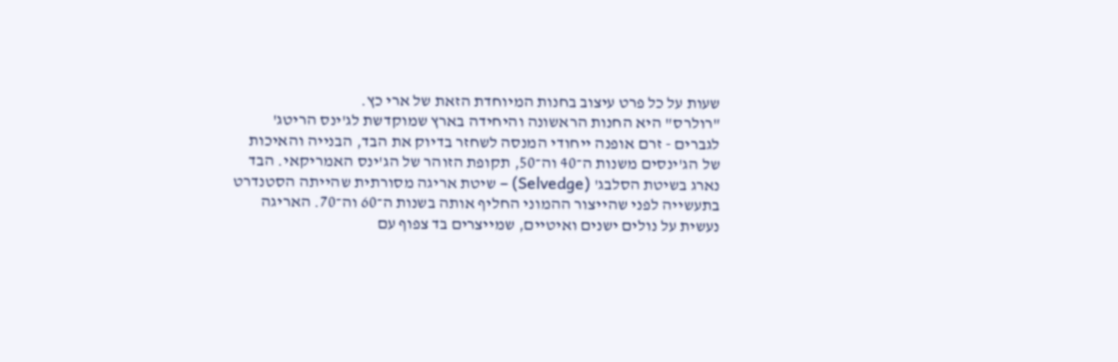שעות על כל פרט עיצוב בחנות המיוחדת הזאת של ארי כץ.
"רולרס" היא החנות הראשונה והיחידה בארץ שמוקדשת לג'ינס הריטג' לגברים - זרם אופנה ייחודי המנסה לשחזר בדיוק את הבד, הבנייה והאיכות של הג'ינסים משנות ה־40 וה־50, תקופת הזוהר של הג'ינס האמריקאי. הבד נארג בשיטת הסלבג' (Selvedge) – שיטת אריגה מסורתית שהייתה הסטנדרט בתעשייה לפני שהייצור ההמוני החליף אותה בשנות ה־60 וה־70. האריגה נעשית על נולים ישנים ואיטיים, שמייצרים בד צפוף עם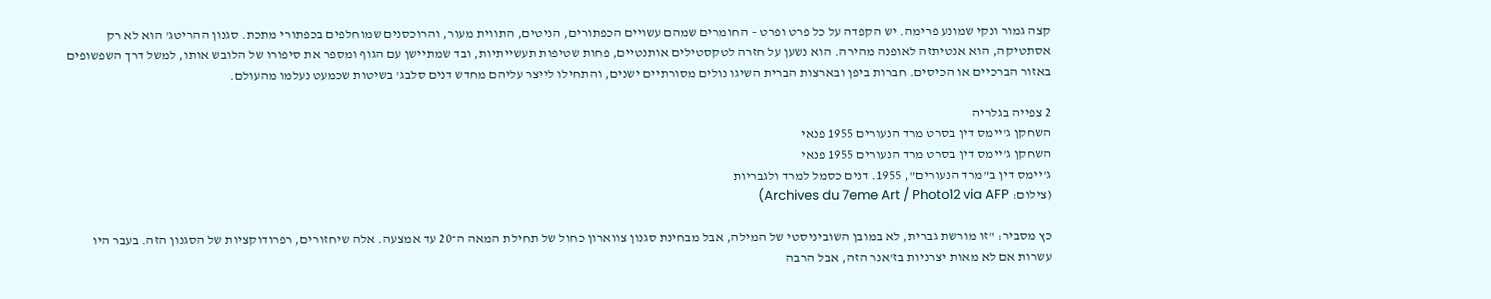קצה גמור ונקי שמונע פרימה. יש הקפדה על כל פרט ופרט – החומרים שמהם עשויים הכפתורים, הניטים, התווית מעור, והרוכסנים שמוחלפים בכפתורי מתכת. סגנון ההריטג' הוא לא רק אסתטיקה, הוא אנטיתזה לאופנה מהירה. הוא נשען על חזרה לטקסטילים אותנטיים, פחות שטיפות תעשייתיות, ובד שמתיישן עם הגוף ומספר את סיפורו של הלובש אותו, למשל דרך השפשופים באזור הברכיים או הכיסים. חברות ביפן ובארצות הברית השיגו נולים מסורתיים ישנים, והתחילו לייצר עליהם מחדש דנים סלבג' בשיטות שכמעט נעלמו מהעולם.

2 צפייה בגלריה
השחקן ג'יימס דין בסרט מרד הנעורים 1955 פנאי
השחקן ג'יימס דין בסרט מרד הנעורים 1955 פנאי
ג'יימס דין ב"מרד הנעורים", 1955. דנים כסמל למרד ולגבריות
(צילום: Archives du 7eme Art / Photo12 via AFP)

כץ מסביר: "זו מורשת גברית, לא במובן השוביניסטי של המילה, אבל מבחינת סגנון צווארון כחול של תחילת המאה ה־20 עד אמצעה. אלה שיחזורים, רפרודוקציות של הסגנון הזה. בעבר היו עשרות אם לא מאות יצרניות בז'אנר הזה, אבל הרבה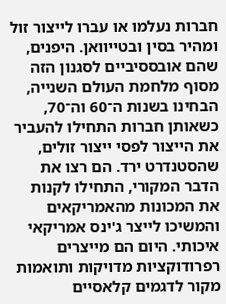חברות נעלמו או עברו לייצור זול ומהיר בסין ובטייוואן. היפנים, שהם אובססיביים לסגנון הזה מסוף מלחמת העולם השנייה, הבחינו בשנות ה־60 וה־70, כשאותן חברות התחילו להעביר את הייצור לפסי ייצור זולים, שהסטנדרט ירד. הם רצו את הדבר המקורי, התחילו לקנות את המכונות מהאמריקאים והמשיכו לייצר ג'ינס אמריקאי איכותי. היום הם מייצרים רפרודוקציות מדויקות ותואמות מקור לדגמים קלאסיים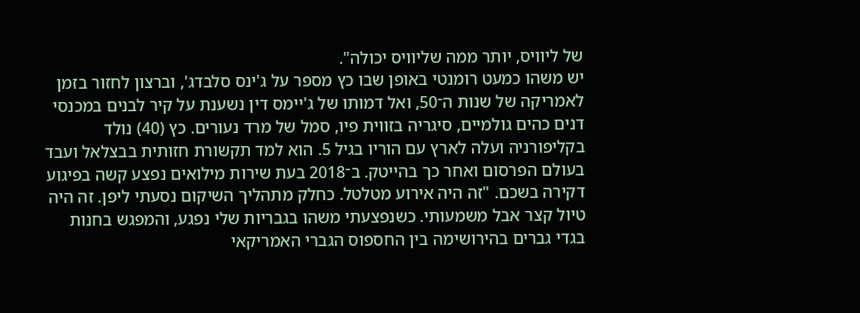של ליוויס, יותר ממה שליוויס יכולה".
יש משהו כמעט רומנטי באופן שבו כץ מספר על ג'ינס סלבדג', וברצון לחזור בזמן לאמריקה של שנות ה־50, ואל דמותו של ג'יימס דין נשענת על קיר לבנים במכנסי דנים כהים גולמיים, סיגריה בזווית פיו, סמל של מרד נעורים. כץ (40) נולד בקליפורניה ועלה לארץ עם הוריו בגיל 5. הוא למד תקשורת חזותית בבצלאל ועבד בעולם הפרסום ואחר כך בהייטק. ב־2018 בעת שירות מילואים נפצע קשה בפיגוע דקירה בשכם. "זה היה אירוע מטלטל. כחלק מתהליך השיקום נסעתי ליפן. זה היה טיול קצר אבל משמעותי. כשנפצעתי משהו בגבריות שלי נפגע, והמפגש בחנות בגדי גברים בהירושימה בין החספוס הגברי האמריקאי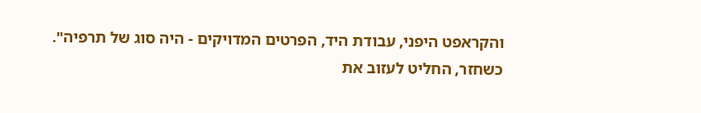והקראפט היפני, עבודת היד, הפרטים המדויקים - היה סוג של תרפיה".
כשחזר, החליט לעזוב את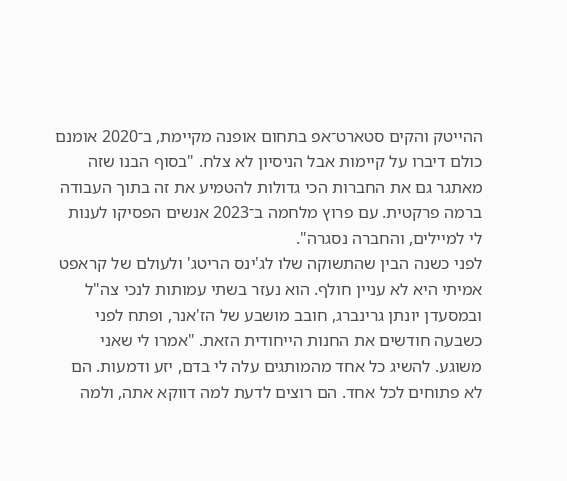ההייטק והקים סטארט־אפ בתחום אופנה מקיימת, ב־2020 אומנם כולם דיברו על קיימות אבל הניסיון לא צלח. "בסוף הבנו שזה מאתגר גם את החברות הכי גדולות להטמיע את זה בתוך העבודה ברמה פרקטית. עם פרוץ מלחמה ב־2023 אנשים הפסיקו לענות לי למיילים, והחברה נסגרה".
לפני כשנה הבין שהתשוקה שלו לג'ינס הריטג' ולעולם של קראפט אמיתי היא לא עניין חולף. הוא נעזר בשתי עמותות לנכי צה"ל ובמסעדן יונתן גרינברג, חובב מושבע של הז'אנר, ופתח לפני כשבעה חודשים את החנות הייחודית הזאת. "אמרו לי שאני משוגע. להשיג כל אחד מהמותגים עלה לי בדם, יזע ודמעות. הם לא פתוחים לכל אחד. הם רוצים לדעת למה דווקא אתה, ולמה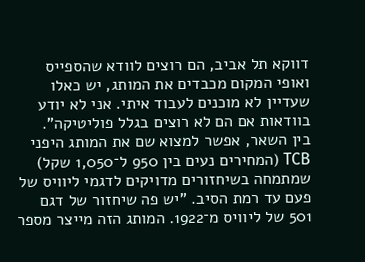דווקא תל אביב, הם רוצים לוודא שהספייס ואופי המקום מכבדים את המותג, יש כאלו שעדיין לא מוכנים לעבוד איתי. אני לא יודע בוודאות אם הם לא רוצים בגלל פוליטיקה".
בין השאר, אפשר למצוא שם את המותג היפני TCB (המחירים נעים בין 950 ל־1,050 שקל) שמתמחה בשיחזורים מדויקים לדגמי ליוויס של פעם עד רמת הסיב. "יש פה שיחזור של דגם 501 של ליוויס מ־1922. המותג הזה מייצר מספר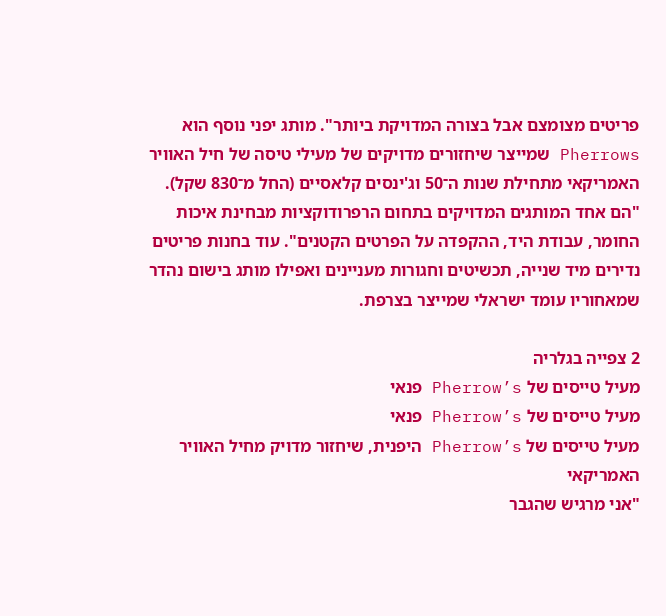פריטים מצומצם אבל בצורה המדויקת ביותר". מותג יפני נוסף הוא Pherrows שמייצר שיחזורים מדויקים של מעילי טיסה של חיל האוויר האמריקאי מתחילת שנות ה־50 וג'ינסים קלאסיים (החל מ־830 שקל). "הם אחד המותגים המדויקים בתחום הרפרודוקציות מבחינת איכות החומר, עבודת היד, ההקפדה על הפרטים הקטנים". עוד בחנות פריטים נדירים מיד שנייה, תכשיטים וחגורות מעניינים ואפילו מותג בישום נהדר שמאחוריו עומד ישראלי שמייצר בצרפת.

2 צפייה בגלריה
מעיל טייסים של Pherrow’s פנאי
מעיל טייסים של Pherrow’s פנאי
מעיל טייסים של Pherrow’s היפנית, שיחזור מדויק מחיל האוויר האמריקאי
"אני מרגיש שהגבר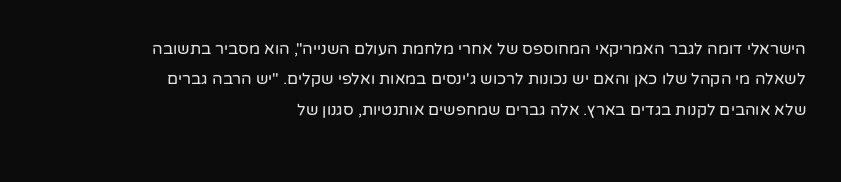הישראלי דומה לגבר האמריקאי המחוספס של אחרי מלחמת העולם השנייה", הוא מסביר בתשובה לשאלה מי הקהל שלו כאן והאם יש נכונות לרכוש ג'ינסים במאות ואלפי שקלים. "יש הרבה גברים שלא אוהבים לקנות בגדים בארץ. אלה גברים שמחפשים אותנטיות, סגנון של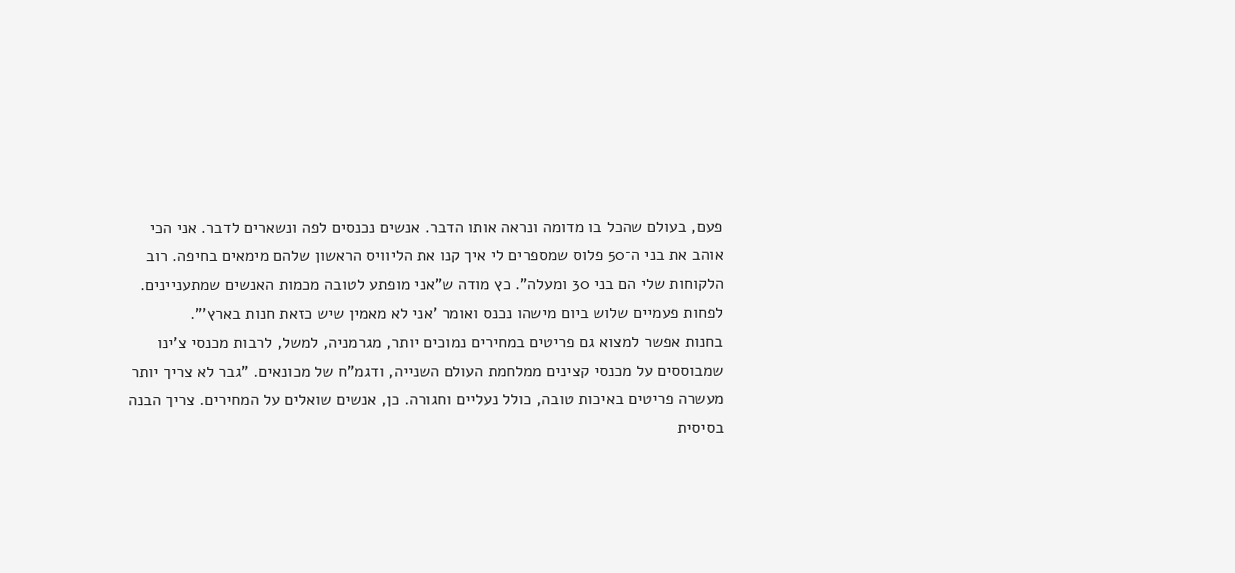פעם, בעולם שהכל בו מדומה ונראה אותו הדבר. אנשים נכנסים לפה ונשארים לדבר. אני הכי אוהב את בני ה־50 פלוס שמספרים לי איך קנו את הליוויס הראשון שלהם מימאים בחיפה. רוב הלקוחות שלי הם בני 30 ומעלה". כץ מודה ש"אני מופתע לטובה מכמות האנשים שמתעניינים. לפחות פעמיים שלוש ביום מישהו נכנס ואומר 'אני לא מאמין שיש כזאת חנות בארץ'".
בחנות אפשר למצוא גם פריטים במחירים נמוכים יותר, מגרמניה, למשל, לרבות מכנסי צ'ינו שמבוססים על מכנסי קצינים ממלחמת העולם השנייה, ודגמ"ח של מכונאים. "גבר לא צריך יותר מעשרה פריטים באיכות טובה, כולל נעליים וחגורה. כן, אנשים שואלים על המחירים. צריך הבנה בסיסית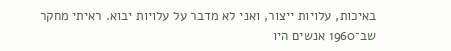באיכות, עלויות ייצור, ואני לא מדבר על עלויות יבוא. ראיתי מחקר שב־1960 אנשים היו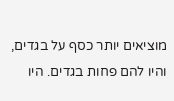מוציאים יותר כסף על בגדים, והיו להם פחות בגדים. היו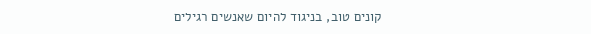קונים טוב, בניגוד להיום שאנשים רגילים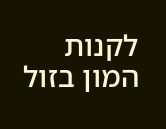לקנות המון בזול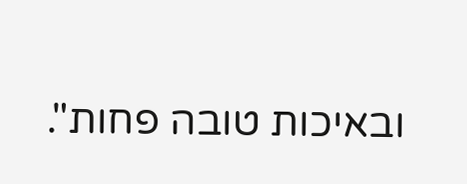ובאיכות טובה פחות".